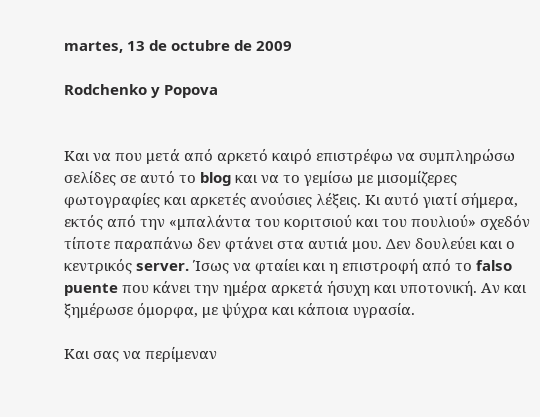martes, 13 de octubre de 2009

Rodchenko y Popova


Και να που μετά από αρκετό καιρό επιστρέφω να συμπληρώσω σελίδες σε αυτό το blog και να το γεμίσω με μισομίζερες φωτογραφίες και αρκετές ανούσιες λέξεις. Κι αυτό γιατί σήμερα, εκτός από την «μπαλάντα του κοριτσιού και του πουλιού» σχεδόν τίποτε παραπάνω δεν φτάνει στα αυτιά μου. Δεν δουλεύει και ο κεντρικός server. Ίσως να φταίει και η επιστροφή από το falso puente που κάνει την ημέρα αρκετά ήσυχη και υποτονική. Αν και ξημέρωσε όμορφα, με ψύχρα και κάποια υγρασία.

Και σας να περίμεναν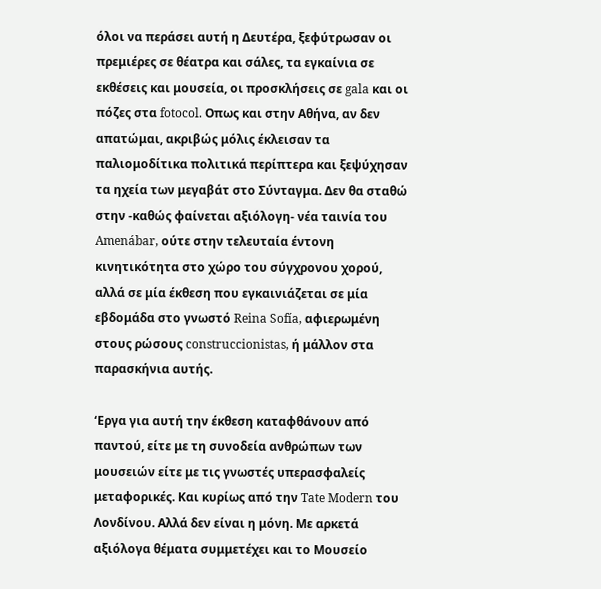όλοι να περάσει αυτή η Δευτέρα, ξεφύτρωσαν οι πρεμιέρες σε θέατρα και σάλες, τα εγκαίνια σε εκθέσεις και μουσεία, οι προσκλήσεις σε gala και οι πόζες στα fotocol. Οπως και στην Αθήνα, αν δεν απατώμαι, ακριβώς μόλις έκλεισαν τα παλιομοδίτικα πολιτικά περίπτερα και ξεψύχησαν τα ηχεία των μεγαβάτ στο Σύνταγμα. Δεν θα σταθώ στην -καθώς φαίνεται αξιόλογη- νέα ταινία του Amenábar, ούτε στην τελευταία έντονη κινητικότητα στο χώρο του σύγχρονου χορού, αλλά σε μία έκθεση που εγκαινιάζεται σε μία εβδομάδα στο γνωστό Reina Sofía, αφιερωμένη στους ρώσους construccionistas, ή μάλλον στα παρασκήνια αυτής.

‘Εργα για αυτή την έκθεση καταφθάνουν από παντού, είτε με τη συνοδεία ανθρώπων των μουσειών είτε με τις γνωστές υπερασφαλείς μεταφορικές. Και κυρίως από την Tate Modern του Λονδίνου. Αλλά δεν είναι η μόνη. Με αρκετά αξιόλογα θέματα συμμετέχει και το Μουσείο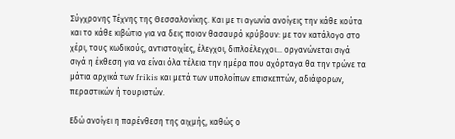Σύγχρονης Τέχνης της Θεσσαλονίκης. Και με τι αγωνία ανοίγεις την κάθε κούτα και το κάθε κιβώτιο για να δεις ποιον θασαυρό κρύβουν: με τον κατάλογο στο χέρι, τους κωδικούς, αντιστοιχίες, έλεγχοι, διπλοέλεγχοι... οργανώνεται σιγά σιγά η έκθεση για να είναι όλα τέλεια την ημέρα που αχόρταγα θα την τρώνε τα μάτια αρχικά των frikis και μετά των υπολοίπων επισκεπτών, αδιάφορων, περαστικών ή τουριστών.

Εδώ ανοίγει η παρένθεση της αιχμής, καθώς ο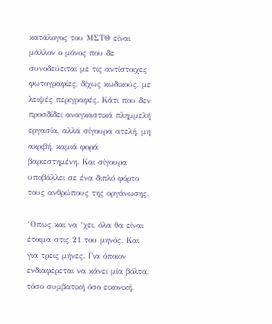κατάλογος του ΜΣΤΘ είναι μάλλον ο μόνος που δε συνοδεύειται με τις αντίστοιχες φωτογραφίες, δίχως κωδικούς, με λειψές περιγραφές. Κάτι που δεν προσδίδει αναγκαστικά πλημμελή εργασία, αλλά σίγουρα ατελή, μη ακριβή, καμιά φορά βαριεστημένη. Και σίγουρα υποβάλλει σε ένα διπλό φόρτο τους ανθρώπους της οργάνωσης.

‘Οπως και να ‘χει, όλα θα είναι έτοιμα στις 21 του μηνός. Και για τρεις μήνες. Για όποιον ενδιαφέρεται να κάνει μία βόλτα, τόσο συμβατική όσο εικονική,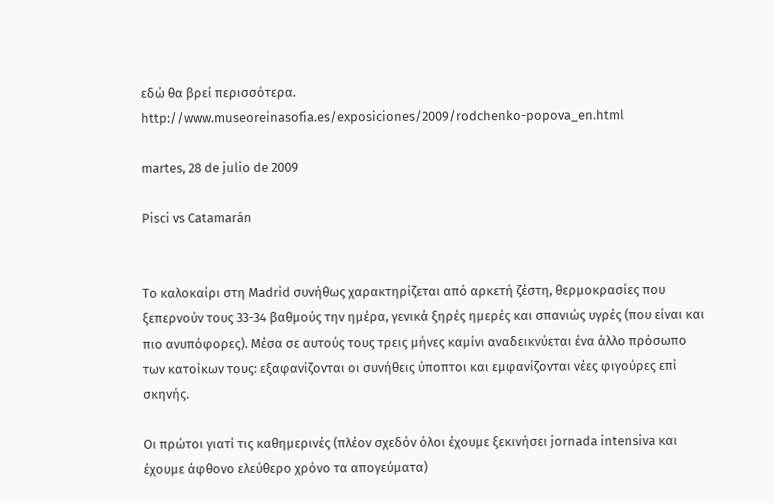εδώ θα βρεί περισσότερα.
http://www.museoreinasofia.es/exposiciones/2009/rodchenko-popova_en.html

martes, 28 de julio de 2009

Pisci vs Catamarán


Το καλοκαίρι στη Madrid συνήθως χαρακτηρίζεται από αρκετή ζέστη, θερμοκρασίες που ξεπερνούν τους 33-34 βαθμούς την ημέρα, γενικά ξηρές ημερές και σπανιώς υγρές (που είναι και πιο ανυπόφορες). Μέσα σε αυτούς τους τρεις μήνες καμίνι αναδεικνύεται ένα άλλο πρόσωπο των κατοίκων τους: εξαφανίζονται οι συνήθεις ύποπτοι και εμφανίζονται νέες φιγούρες επί σκηνής.

Οι πρώτοι γιατί τις καθημερινές (πλέον σχεδόν όλοι έχουμε ξεκινήσει jornada intensiva και έχουμε άφθονο ελεύθερο χρόνο τα απογεύματα)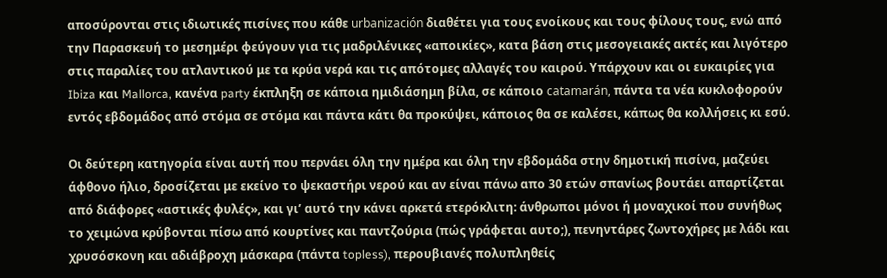αποσύρονται στις ιδιωτικές πισίνες που κάθε urbanización διαθέτει για τους ενοίκους και τους φίλους τους, ενώ από την Παρασκευή το μεσημέρι φεύγουν για τις μαδριλένικες «αποικίες», κατα βάση στις μεσογειακές ακτές και λιγότερο στις παραλίες του ατλαντικού με τα κρύα νερά και τις απότομες αλλαγές του καιρού. Υπάρχουν και οι ευκαιρίες για Ibiza και Mallorca, κανένα party έκπληξη σε κάποια ημιδιάσημη βίλα, σε κάποιο catamarán, πάντα τα νέα κυκλοφορούν εντός εβδομάδος από στόμα σε στόμα και πάντα κάτι θα προκύψει, κάποιος θα σε καλέσει, κάπως θα κολλήσεις κι εσύ.

Οι δεύτερη κατηγορία είναι αυτή που περνάει όλη την ημέρα και όλη την εβδομάδα στην δημοτική πισίνα, μαζεύει άφθονο ήλιο, δροσίζεται με εκείνο το ψεκαστήρι νερού και αν είναι πάνω απο 30 ετών σπανίως βουτάει απαρτίζεται από διάφορες «αστικές φυλές», και γι’ αυτό την κάνει αρκετά ετερόκλιτη: άνθρωποι μόνοι ή μοναχικοί που συνήθως το χειμώνα κρύβονται πίσω από κουρτίνες και παντζούρια (πώς γράφεται αυτο;), πενηντάρες ζωντοχήρες με λάδι και χρυσόσκονη και αδιάβροχη μάσκαρα (πάντα topless), περουβιανές πολυπληθείς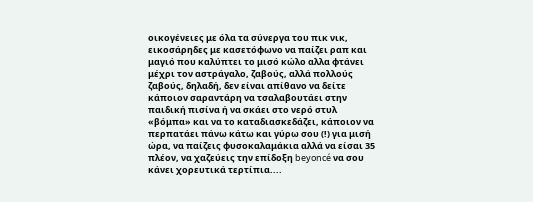οικογένειες με όλα τα σύνεργα του πικ νικ, εικοσάρηδες με κασετόφωνο να παίζει ραπ και μαγιό που καλύπτει το μισό κώλο αλλα φτάνει μέχρι τον αστράγαλο, ζαβούς, αλλά πολλούς ζαβούς, δηλαδή, δεν είναι απίθανο να δείτε κάποιον σαραντάρη να τσαλαβουτάει στην παιδική πισίνα ή να σκάει στο νερό στυλ «βόμπα» και να το καταδιασκεδάζει, κάποιον να περπατάει πάνω κάτω και γύρω σου (!) για μισή ώρα, να παίζεις φυσοκαλαμάκια αλλά να είσαι 35 πλέον, να χαζεύεις την επίδοξη beyoncé να σου κάνει χορευτικά τερτίπια....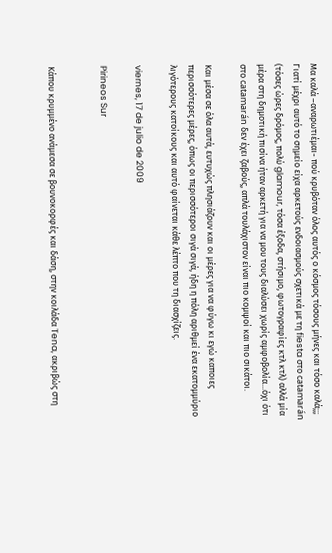Μα καλά –αναρωτιέμαι- πού κρυβόταν όλος αυτός ο κόσμος τόσους μήνες και τόσο καλά;;; Γιατί μέχρι αυτό το σημείο είχα αρκετούς ενδοιασμούς σχετικά με τη fiesta στο catamarán (τόσες ώρες δρόμος, πολύ glamour, τόσα έξοδα, στήσιμο, φωτογραφίες κτλ κτλ) αλλά μία μέρα στη δημοτική πισίνα ήταν αρκετή για να μου τους διαλύσει χωρίς αμφοβολία...όχι ότι στο catamarán δεν έχει ζαβούς, απλά τουλάχιστον είναι πιο κομψοί και πιο σικάτοι.

Και μέσα σε όλα αυτά, ευτυχώς πλησιάζουν και οι μέρες για να φύγω κι εγώ καποιες περισσότερες μέρες, όπως οι περισσότεροι σιγά σιγά, ήδη η πόλη αριθμεί ένα εκατομμύριο λιγότερους κατοίκους και αυτό φαίνεται κάθε λέπτο που τη διασχίζεις.

viernes, 17 de julio de 2009

Pirineos Sur


Κάπου κρυμμένο ανάμεσα σε βουνοκορφές και δάση, στην κοιλάδα Tena, ακριβώς στη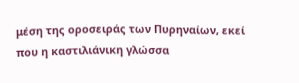μέση της οροσειράς των Πυρηναίων, εκεί που η καστιλιάνικη γλώσσα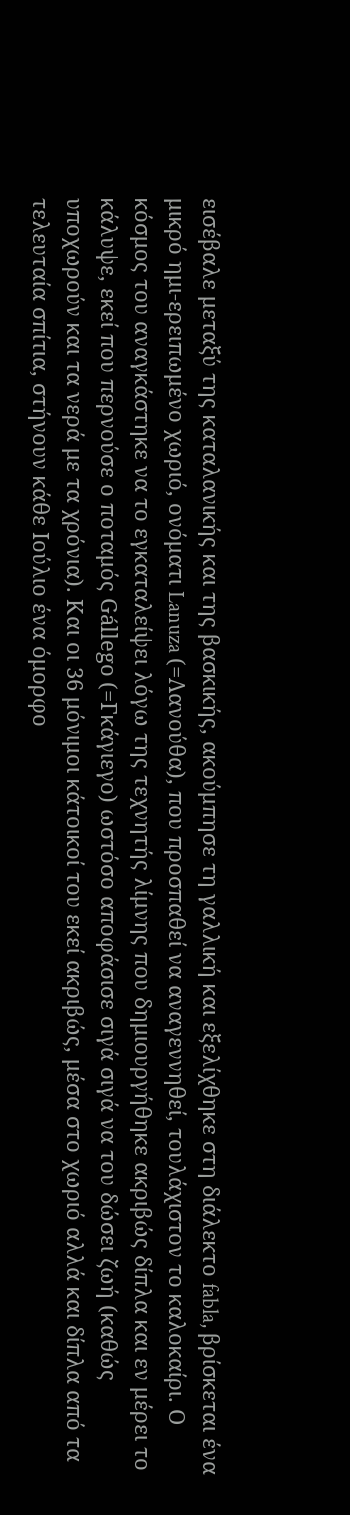εισέβαλε μεταξύ της καταλανικής και της βασκικής, ακούμπησε τη γαλλική και εξελίχθηκε στη διάλεκτο fabla, βρίσκεται ένα μικρό ημι-ερειπωμένο χωριό, ονόματι Lanuza (=Λανούθα), που προσπαθεί να αναγεννηθεί, τουλάχιστον το καλοκαίρι. Ο κόσμος του αναγκάστηκε να το εγκαταλείψει λόγω της τεχνητής λίμνης που δημιουργήθηκε ακριβώς δίπλα και εν μέρει το κάλυψε, εκεί που περνούσε ο ποταμός Gállego (=Γκάγιεγο) ωστόσο αποφάσισε σιγά σιγά να του δώσει ζωή (καθώς υποχωρούν και τα νερά με τα χρόνια). Και οι 36 μόνιμοι κάτοικοί του εκεί ακριβώς, μέσα στο χωριό αλλά και δίπλα από τα τελευταία σπίτια, στήνουν κάθε Ιούλιο ένα όμορφο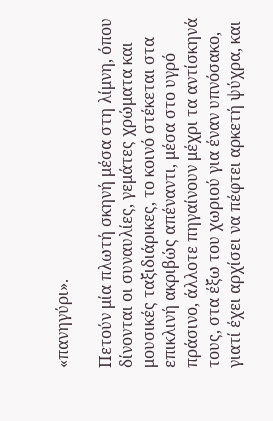«πανηγύρι».

Πετούν μία πλωτή σκηνή μέσα στη λίμνη, όπου δίνονται οι συναυλίες, γεμάτες χρώματα και μουσικές ταξιδιάρικες, το κοινό στέκεται στα επικλινή ακριβώς απέναντι, μέσα στο υγρό πράσινο, άλλοτε πηγαίνουν μέχρι τα αντίσκηνά τους, στα έξω του χωριού για έναν υπνόσακο, γιατί έχει αρχίσει να πέφτει αρκετή ψύχρα, και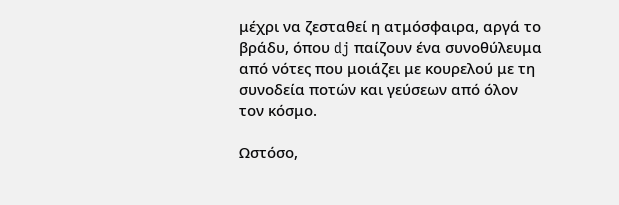μέχρι να ζεσταθεί η ατμόσφαιρα, αργά το βράδυ, όπου dj παίζουν ένα συνοθύλευμα από νότες που μοιάζει με κουρελού με τη συνοδεία ποτών και γεύσεων από όλον τον κόσμο.

Ωστόσο,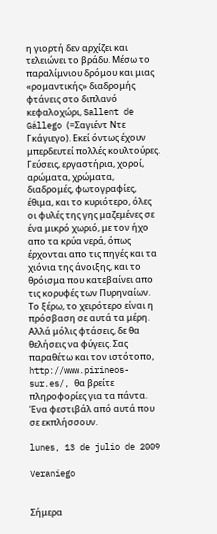η γιορτή δεν αρχίζει και τελειώνει το βράδυ. Μέσω το παραλίμνιου δρόμου και μιας «ρομαντικής» διαδρομής φτάνεις στο διπλανό κεφαλοχώρι, Sallent de Gállego (=Σαγιέντ Ντε Γκάγιεγο). Εκεί όντως έχουν μπερδευτεί πολλές κουλτούρες. Γεύσεις, εργαστήρια, χοροί, αρώματα, χρώματα, διαδρομές, φωτογραφίες, έθιμα, και το κυριότερο, όλες οι φυλές της γης μαζεμένες σε ένα μικρό χωριό, με τον ήχο απο τα κρύα νερά, όπως έρχονται απο τις πηγές και τα χιόνια της άνοιξης, και το θρόισμα που κατεβαίνει απο τις κορυφές των Πυρηναίων.
Το ξέρω, το χειρότερο είναι η πρόσβαση σε αυτά τα μέρη. Αλλά μόλις φτάσεις, δε θα θελήσεις να φύγεις. Σας παραθέτω και τον ιστότοπο, http://www.pirineos-sur.es/, θα βρείτε πληροφορίες για τα πάντα. Ένα φεστιβάλ από αυτά που σε εκπλήσσουν.

lunes, 13 de julio de 2009

Veraniego


Σήμερα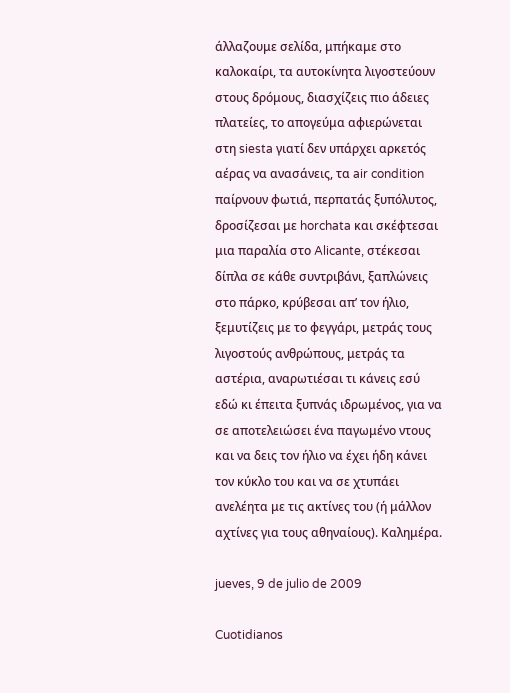άλλαζουμε σελίδα, μπήκαμε στο καλοκαίρι, τα αυτοκίνητα λιγοστεύουν στους δρόμους, διασχίζεις πιο άδειες πλατείες, το απογεύμα αφιερώνεται στη siesta γιατί δεν υπάρχει αρκετός αέρας να ανασάνεις, τα air condition παίρνουν φωτιά, περπατάς ξυπόλυτος, δροσίζεσαι με horchata και σκέφτεσαι μια παραλία στο Alicante, στέκεσαι δίπλα σε κάθε συντριβάνι, ξαπλώνεις στο πάρκο, κρύβεσαι απ’ τον ήλιο, ξεμυτίζεις με το φεγγάρι, μετράς τους λιγοστούς ανθρώπους, μετράς τα αστέρια, αναρωτιέσαι τι κάνεις εσύ εδώ κι έπειτα ξυπνάς ιδρωμένος, για να σε αποτελειώσει ένα παγωμένο ντους και να δεις τον ήλιο να έχει ήδη κάνει τον κύκλο του και να σε χτυπάει ανελέητα με τις ακτίνες του (ή μάλλον αχτίνες για τους αθηναίους). Καλημέρα.

jueves, 9 de julio de 2009

Cuotidianos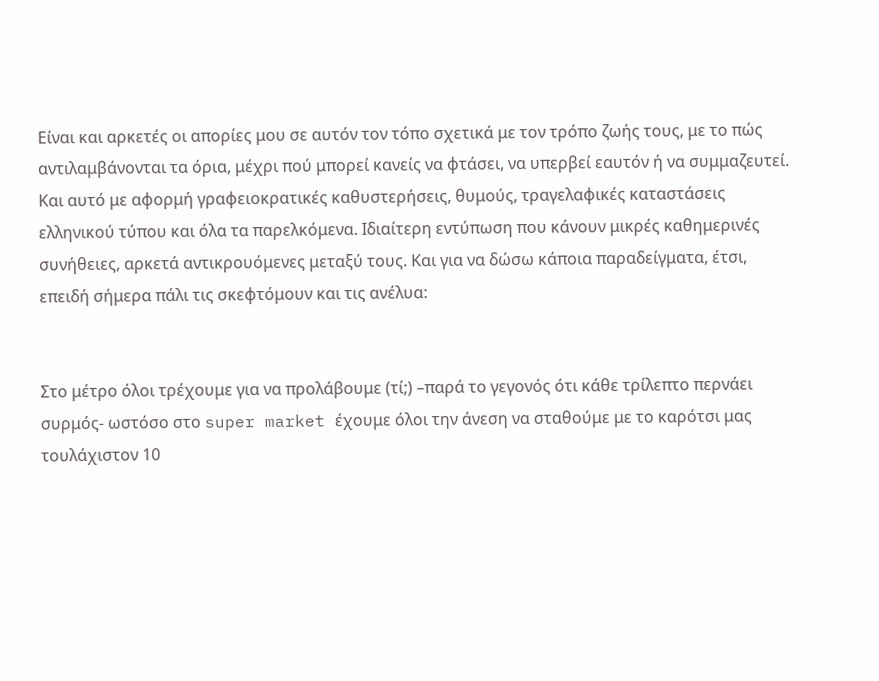Είναι και αρκετές οι απορίες μου σε αυτόν τον τόπο σχετικά με τον τρόπο ζωής τους, με το πώς αντιλαμβάνονται τα όρια, μέχρι πού μπορεί κανείς να φτάσει, να υπερβεί εαυτόν ή να συμμαζευτεί. Και αυτό με αφορμή γραφειοκρατικές καθυστερήσεις, θυμούς, τραγελαφικές καταστάσεις ελληνικού τύπου και όλα τα παρελκόμενα. Ιδιαίτερη εντύπωση που κάνουν μικρές καθημερινές συνήθειες, αρκετά αντικρουόμενες μεταξύ τους. Και για να δώσω κάποια παραδείγματα, έτσι, επειδή σήμερα πάλι τις σκεφτόμουν και τις ανέλυα:


Στο μέτρο όλοι τρέχουμε για να προλάβουμε (τί;) –παρά το γεγονός ότι κάθε τρίλεπτο περνάει συρμός- ωστόσο στο super market έχουμε όλοι την άνεση να σταθούμε με το καρότσι μας τουλάχιστον 10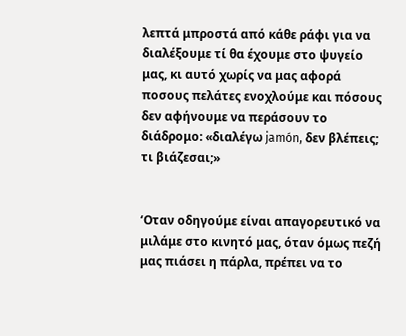λεπτά μπροστά από κάθε ράφι για να διαλέξουμε τί θα έχουμε στο ψυγείο μας, κι αυτό χωρίς να μας αφορά ποσους πελάτες ενοχλούμε και πόσους δεν αφήνουμε να περάσουν το διάδρομο: «διαλέγω jamón, δεν βλέπεις; τι βιάζεσαι;»


‘Οταν οδηγούμε είναι απαγορευτικό να μιλάμε στο κινητό μας, όταν όμως πεζή μας πιάσει η πάρλα, πρέπει να το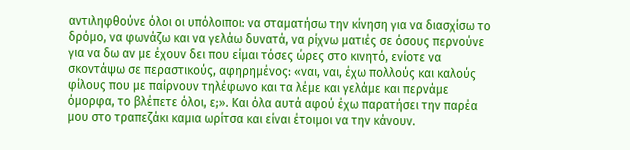αντιληφθούνε όλοι οι υπόλοιποι: να σταματήσω την κίνηση για να διασχίσω το δρόμο, να φωνάζω και να γελάω δυνατά, να ρίχνω ματιές σε όσους περνούνε για να δω αν με έχουν δει που είμαι τόσες ώρες στο κινητό, ενίοτε να σκοντάψω σε περαστικούς, αφηρημένος: «ναι, ναι, έχω πολλούς και καλούς φίλους που με παίρνουν τηλέφωνο και τα λέμε και γελάμε και περνάμε όμορφα, το βλέπετε όλοι, ε;». Και όλα αυτά αφού έχω παρατήσει την παρέα μου στο τραπεζάκι καμια ωρίτσα και είναι έτοιμοι να την κάνουν.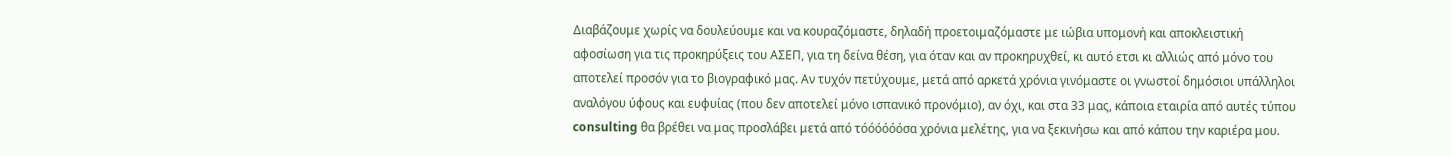Διαβάζουμε χωρίς να δουλεύουμε και να κουραζόμαστε, δηλαδή προετοιμαζόμαστε με ιώβια υπομονή και αποκλειστική αφοσίωση για τις προκηρύξεις του ΑΣΕΠ, για τη δείνα θέση, για όταν και αν προκηρυχθεί, κι αυτό ετσι κι αλλιώς από μόνο του αποτελεί προσόν για το βιογραφικό μας. Αν τυχόν πετύχουμε, μετά από αρκετά χρόνια γινόμαστε οι γνωστοί δημόσιοι υπάλληλοι αναλόγου ύφους και ευφυίας (που δεν αποτελεί μόνο ισπανικό προνόμιο), αν όχι, και στα 33 μας, κάποια εταιρία από αυτές τύπου consulting θα βρέθει να μας προσλάβει μετά από τόόόόόόσα χρόνια μελέτης, για να ξεκινήσω και από κάπου την καριέρα μου.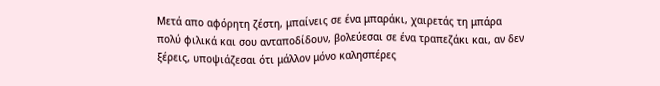Μετά απο αφόρητη ζέστη, μπαίνεις σε ένα μπαράκι, χαιρετάς τη μπάρα πολύ φιλικά και σου ανταποδίδουν, βολεύεσαι σε ένα τραπεζάκι και, αν δεν ξέρεις, υποψιάζεσαι ότι μάλλον μόνο καλησπέρες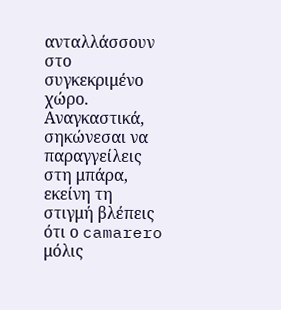ανταλλάσσουν στο συγκεκριμένο χώρο. Αναγκαστικά, σηκώνεσαι να παραγγείλεις στη μπάρα, εκείνη τη στιγμή βλέπεις ότι ο camarero μόλις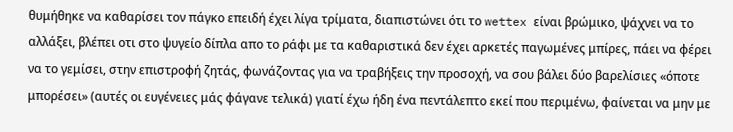θυμήθηκε να καθαρίσει τον πάγκο επειδή έχει λίγα τρίματα, διαπιστώνει ότι το wettex είναι βρώμικο, ψάχνει να το αλλάξει, βλέπει οτι στο ψυγείο δίπλα απο το ράφι με τα καθαριστικά δεν έχει αρκετές παγωμένες μπίρες, πάει να φέρει να το γεμίσει, στην επιστροφή ζητάς, φωνάζοντας για να τραβήξεις την προσοχή, να σου βάλει δύο βαρελίσιες «όποτε μπορέσει» (αυτές οι ευγένειες μάς φάγανε τελικά) γιατί έχω ήδη ένα πεντάλεπτο εκεί που περιμένω, φαίνεται να μην με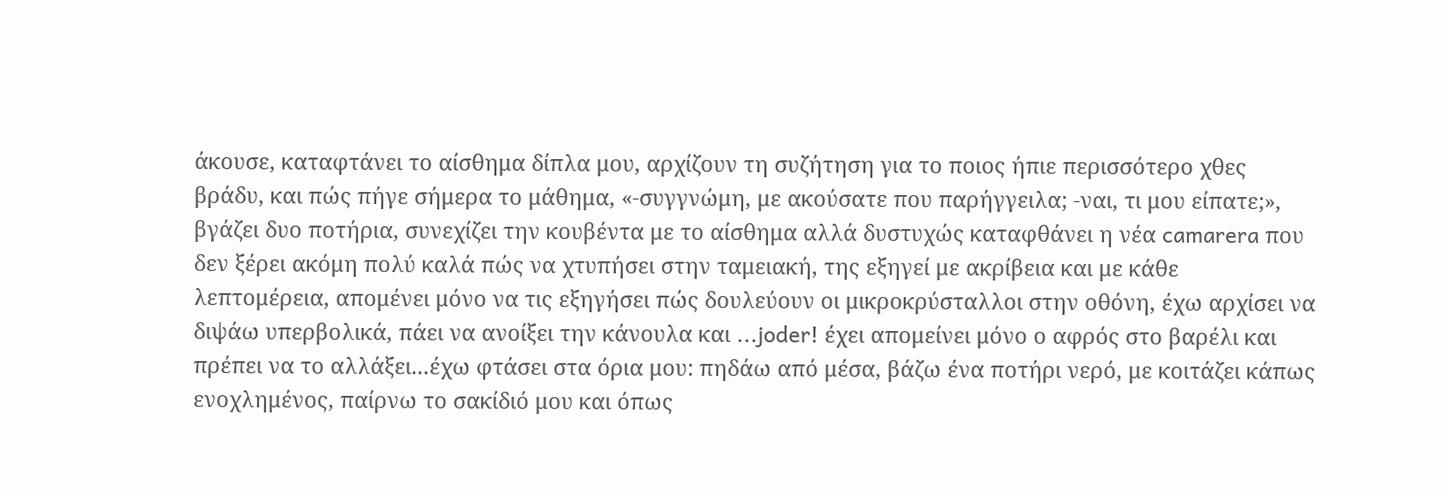άκουσε, καταφτάνει το αίσθημα δίπλα μου, αρχίζουν τη συζήτηση για το ποιος ήπιε περισσότερο χθες βράδυ, και πώς πήγε σήμερα το μάθημα, «-συγγνώμη, με ακούσατε που παρήγγειλα; -ναι, τι μου είπατε;», βγάζει δυο ποτήρια, συνεχίζει την κουβέντα με το αίσθημα αλλά δυστυχώς καταφθάνει η νέα camarera που δεν ξέρει ακόμη πολύ καλά πώς να χτυπήσει στην ταμειακή, της εξηγεί με ακρίβεια και με κάθε λεπτομέρεια, απομένει μόνο να τις εξηγήσει πώς δουλεύουν οι μικροκρύσταλλοι στην οθόνη, έχω αρχίσει να διψάω υπερβολικά, πάει να ανοίξει την κάνουλα και ...joder! έχει απομείνει μόνο ο αφρός στο βαρέλι και πρέπει να το αλλάξει...έχω φτάσει στα όρια μου: πηδάω από μέσα, βάζω ένα ποτήρι νερό, με κοιτάζει κάπως ενοχλημένος, παίρνω το σακίδιό μου και όπως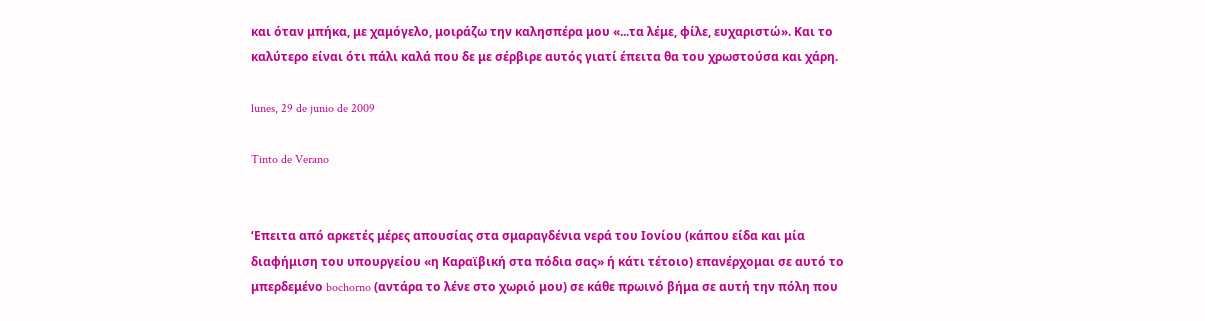και όταν μπήκα, με χαμόγελο, μοιράζω την καλησπέρα μου «...τα λέμε, φίλε, ευχαριστώ». Και το καλύτερο είναι ότι πάλι καλά που δε με σέρβιρε αυτός γιατί έπειτα θα του χρωστούσα και χάρη.

lunes, 29 de junio de 2009

Tinto de Verano


‘Επειτα από αρκετές μέρες απουσίας στα σμαραγδένια νερά του Ιονίου (κάπου είδα και μία διαφήμιση του υπουργείου «η Καραϊβική στα πόδια σας» ή κάτι τέτοιο) επανέρχομαι σε αυτό το μπερδεμένο bochorno (αντάρα το λένε στο χωριό μου) σε κάθε πρωινό βήμα σε αυτή την πόλη που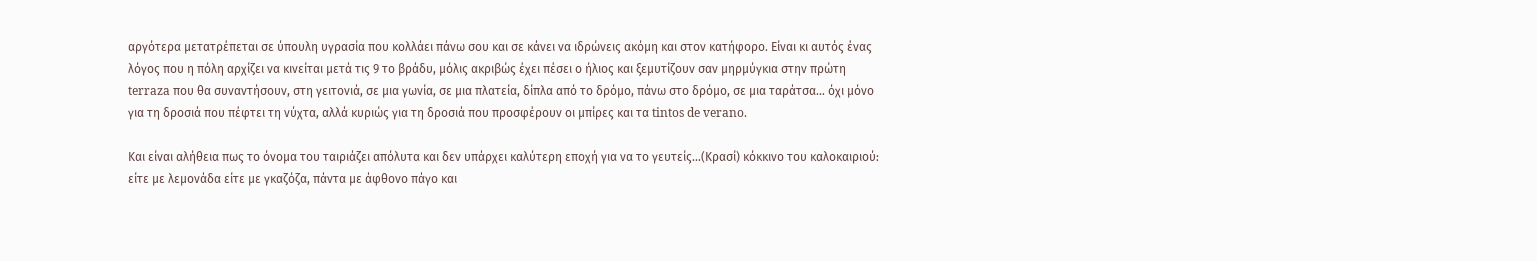αργότερα μετατρέπεται σε ύπουλη υγρασία που κολλάει πάνω σου και σε κάνει να ιδρώνεις ακόμη και στον κατήφορο. Είναι κι αυτός ένας λόγος που η πόλη αρχίζει να κινείται μετά τις 9 το βράδυ, μόλις ακριβώς έχει πέσει ο ήλιος και ξεμυτίζουν σαν μηρμύγκια στην πρώτη terraza που θα συναντήσουν, στη γειτονιά, σε μια γωνία, σε μια πλατεία, δίπλα από το δρόμο, πάνω στο δρόμο, σε μια ταράτσα... όχι μόνο για τη δροσιά που πέφτει τη νύχτα, αλλά κυριώς για τη δροσιά που προσφέρουν οι μπίρες και τα tintos de verano.

Και είναι αλήθεια πως το όνομα του ταιριάζει απόλυτα και δεν υπάρχει καλύτερη εποχή για να το γευτείς...(Κρασί) κόκκινο του καλοκαιριού: είτε με λεμονάδα είτε με γκαζόζα, πάντα με άφθονο πάγο και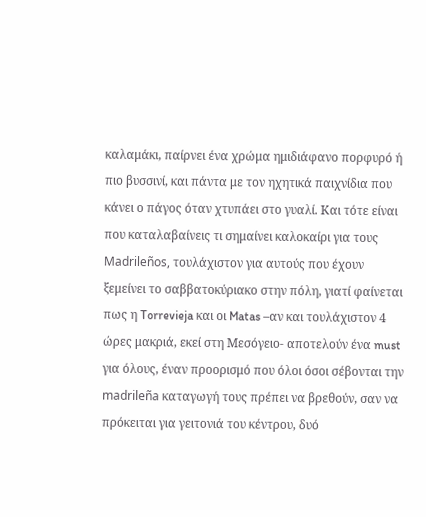καλαμάκι, παίρνει ένα χρώμα ημιδιάφανο πορφυρό ή πιο βυσσινί, και πάντα με τον ηχητικά παιχνίδια που κάνει ο πάγος όταν χτυπάει στο γυαλί. Και τότε είναι που καταλαβαίνεις τι σημαίνει καλοκαίρι για τους Madrileños, τουλάχιστον για αυτούς που έχουν ξεμείνει το σαββατοκύριακο στην πόλη, γιατί φαίνεται πως η Torrevieja και οι Matas –αν και τουλάχιστον 4 ώρες μακριά, εκεί στη Μεσόγειο- αποτελούν ένα must για όλους, έναν προορισμό που όλοι όσοι σέβονται την madrileña καταγωγή τους πρέπει να βρεθούν, σαν να πρόκειται για γειτονιά του κέντρου, δυό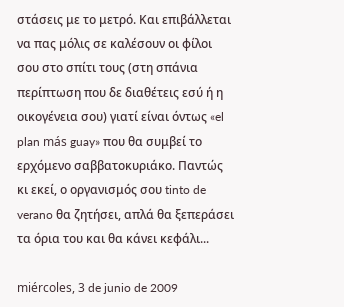στάσεις με το μετρό. Και επιβάλλεται να πας μόλις σε καλέσουν οι φίλοι σου στο σπίτι τους (στη σπάνια περίπτωση που δε διαθέτεις εσύ ή η οικογένεια σου) γιατί είναι όντως «el plan más guay» που θα συμβεί το ερχόμενο σαββατοκυριάκο. Παντώς κι εκεί, ο οργανισμός σου tinto de verano θα ζητήσει, απλά θα ξεπεράσει τα όρια του και θα κάνει κεφάλι...

miércoles, 3 de junio de 2009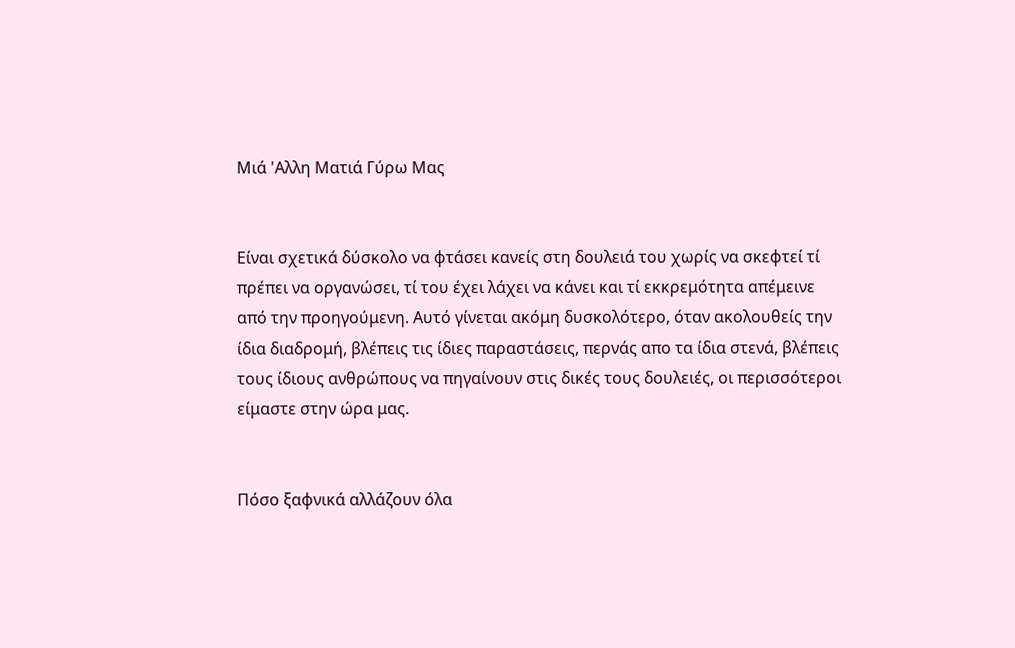Μιά 'Αλλη Ματιά Γύρω Μας


Είναι σχετικά δύσκολο να φτάσει κανείς στη δουλειά του χωρίς να σκεφτεί τί πρέπει να οργανώσει, τί του έχει λάχει να κάνει και τί εκκρεμότητα απέμεινε από την προηγούμενη. Αυτό γίνεται ακόμη δυσκολότερο, όταν ακολουθείς την ίδια διαδρομή, βλέπεις τις ίδιες παραστάσεις, περνάς απο τα ίδια στενά, βλέπεις τους ίδιους ανθρώπους να πηγαίνουν στις δικές τους δουλειές, οι περισσότεροι είμαστε στην ώρα μας.


Πόσο ξαφνικά αλλάζουν όλα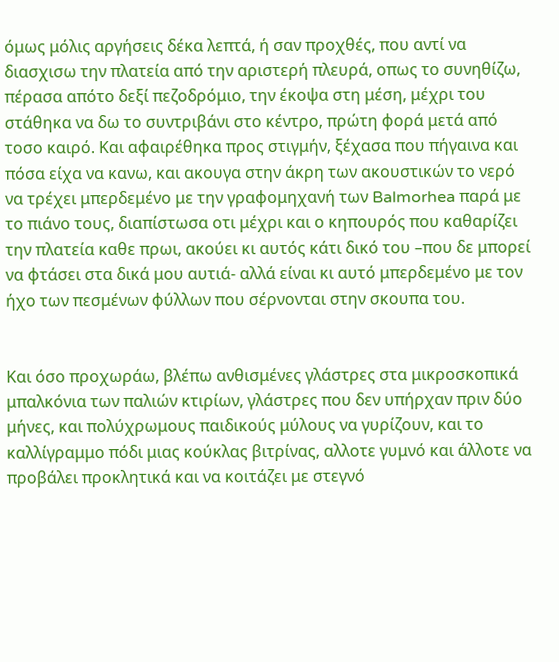όμως μόλις αργήσεις δέκα λεπτά, ή σαν προχθές, που αντί να διασχισω την πλατεία από την αριστερή πλευρά, οπως το συνηθίζω, πέρασα απότο δεξί πεζοδρόμιο, την έκοψα στη μέση, μέχρι του στάθηκα να δω το συντριβάνι στο κέντρο, πρώτη φορά μετά από τοσο καιρό. Και αφαιρέθηκα προς στιγμήν, ξέχασα που πήγαινα και πόσα είχα να κανω, και ακουγα στην άκρη των ακουστικών το νερό να τρέχει μπερδεμένο με την γραφομηχανή των Balmorhea παρά με το πιάνο τους, διαπίστωσα οτι μέχρι και ο κηπουρός που καθαρίζει την πλατεία καθε πρωι, ακούει κι αυτός κάτι δικό του –που δε μπορεί να φτάσει στα δικά μου αυτιά- αλλά είναι κι αυτό μπερδεμένο με τον ήχο των πεσμένων φύλλων που σέρνονται στην σκουπα του.


Και όσο προχωράω, βλέπω ανθισμένες γλάστρες στα μικροσκοπικά μπαλκόνια των παλιών κτιρίων, γλάστρες που δεν υπήρχαν πριν δύο μήνες, και πολύχρωμους παιδικούς μύλους να γυρίζουν, και το καλλίγραμμο πόδι μιας κούκλας βιτρίνας, αλλοτε γυμνό και άλλοτε να προβάλει προκλητικά και να κοιτάζει με στεγνό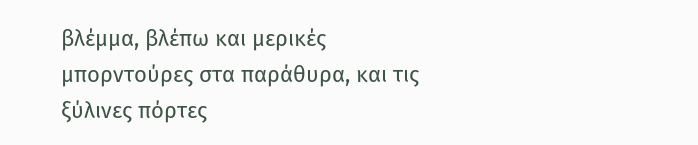βλέμμα, βλέπω και μερικές μπορντούρες στα παράθυρα, και τις ξύλινες πόρτες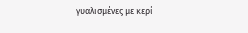γυαλισμένες με κερί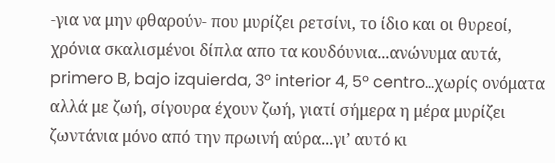-για να μην φθαρούν- που μυρίζει ρετσίνι, το ίδιο και οι θυρεοί, χρόνια σκαλισμένοι δίπλα απο τα κουδόυνια...ανώνυμα αυτά, primero B, bajo izquierda, 3º interior 4, 5º centro…χωρίς ονόματα αλλά με ζωή, σίγουρα έχουν ζωή, γιατί σήμερα η μέρα μυρίζει ζωντάνια μόνο από την πρωινή αύρα...γι’ αυτό κι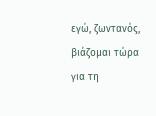εγώ, ζωντανός, βιάζομαι τώρα για τη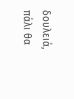δουλειά, πάλι θα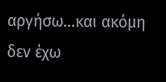αργήσω...και ακόμη δεν έχω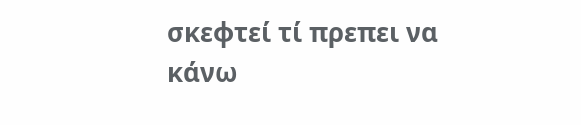σκεφτεί τί πρεπει να κάνω